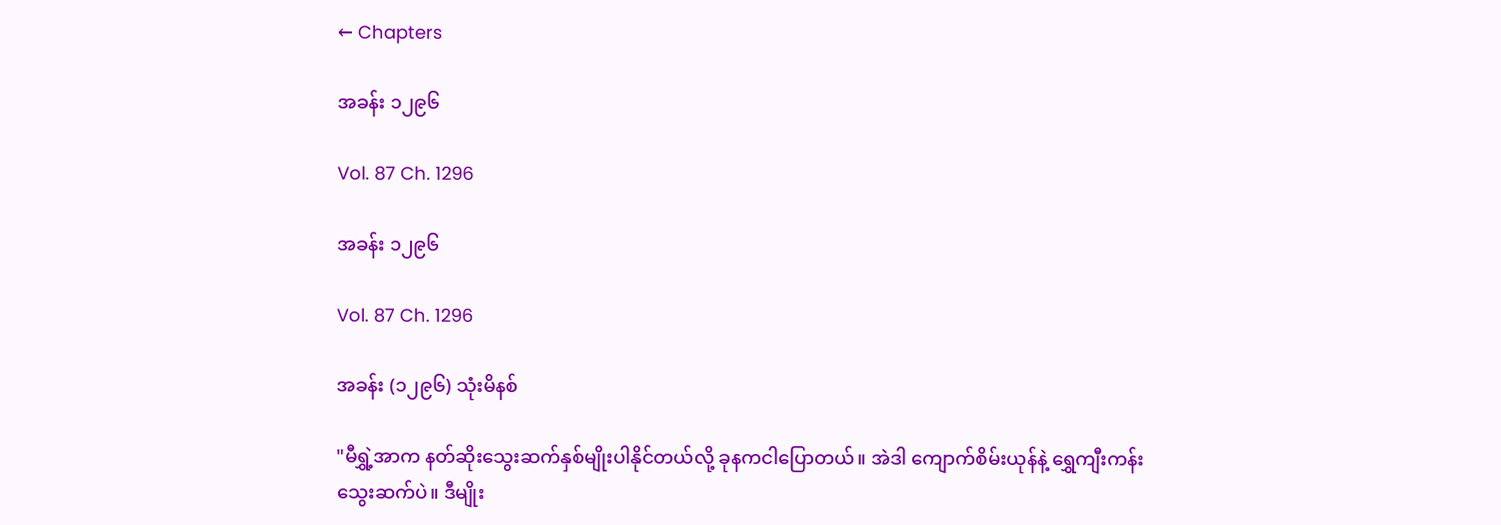← Chapters

အခန်း ၁၂၉၆

Vol. 87 Ch. 1296

အခန်း ၁၂၉၆

Vol. 87 Ch. 1296

အခန်း (၁၂၉၆) သုံးမိနစ်

"မီရွှဲ့အာက နတ်ဆိုးသွေးဆက်နှစ်မျိုးပါနိုင်တယ်လို့ ခုနကငါပြောတယ်။ အဲဒါ ကျောက်စိမ်းယုန်နဲ့ ရွှေကျီးကန်းသွေးဆက်ပဲ။ ဒီမျိုး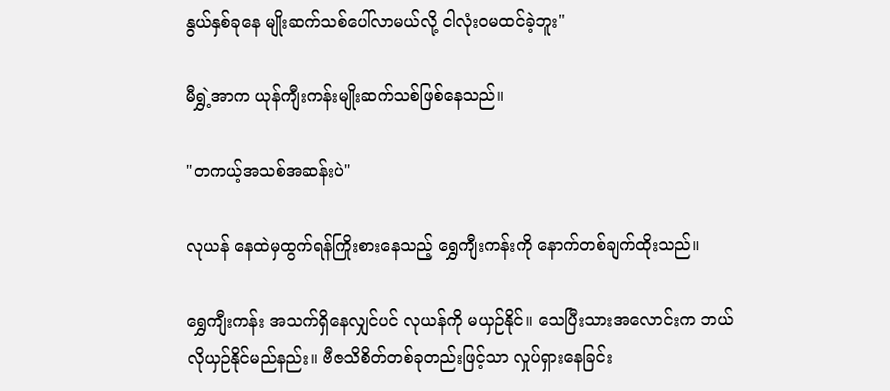နွယ်နှစ်ခုနေ မျိုးဆက်သစ်ပေါ်လာမယ်လို့ ငါလုံးဝမထင်ခဲ့ဘူး"

မီရွှဲ့အာက ယုန်ကျီးကန်းမျိုးဆက်သစ်ဖြစ်နေသည်။

"တကယ့်အသစ်အဆန်းပဲ"

လုယန် နေထဲမှထွက်ရန်ကြိုးစားနေသည့် ရွှေကျီးကန်းကို နောက်တစ်ချက်ထိုးသည်။

ရွှေကျီးကန်း အသက်ရှိနေလျှင်ပင် လုယန်ကို မယှဉ်နိုင်။ သေပြီးသားအလောင်းက ဘယ်လိုယှဉ်နိုင်မည်နည်း။ ဗီဇသိစိတ်တစ်ခုတည်းဖြင့်သာ လှုပ်ရှားနေခြင်း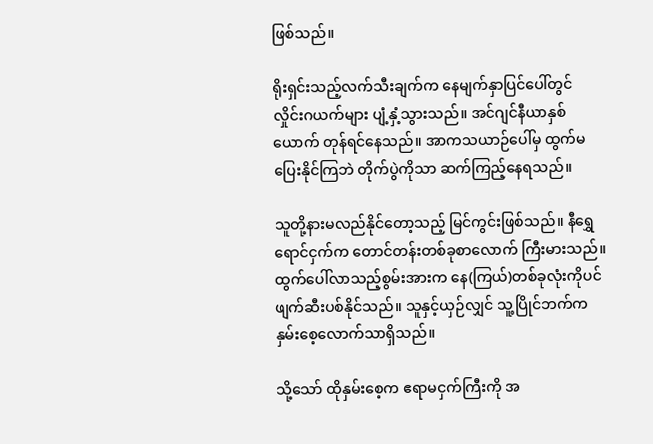ဖြစ်သည်။

ရိုးရှင်းသည့်လက်သီးချက်က နေမျက်နှာပြင်ပေါ်တွင် လှိုင်းဂယက်များ ပျံ့နှံ့သွားသည်။ အင်ဂျင်နီယာနှစ်ယောက် တုန်ရင်နေသည်။ အာကသယာဉ်ပေါ်မှ ထွက်မပြေးနိုင်ကြဘဲ တိုက်ပွဲကိုသာ ဆက်ကြည့်နေရသည်။

သူတို့နားမလည်နိုင်တော့သည့် မြင်ကွင်းဖြစ်သည်။ နီရွှေရောင်ငှက်က တောင်တန်းတစ်ခုစာလောက် ကြီးမားသည်။ ထွက်ပေါ်လာသည့်စွမ်းအားက နေ(ကြယ်)တစ်ခုလုံးကိုပင် ဖျက်ဆီးပစ်နိုင်သည်။ သူနှင့်ယှဉ်လျှင် သူ့ပြိုင်ဘက်က နှမ်းစေ့လောက်သာရှိသည်။

သို့သော် ထိုနှမ်းစေ့က ဧရာမငှက်ကြီးကို အ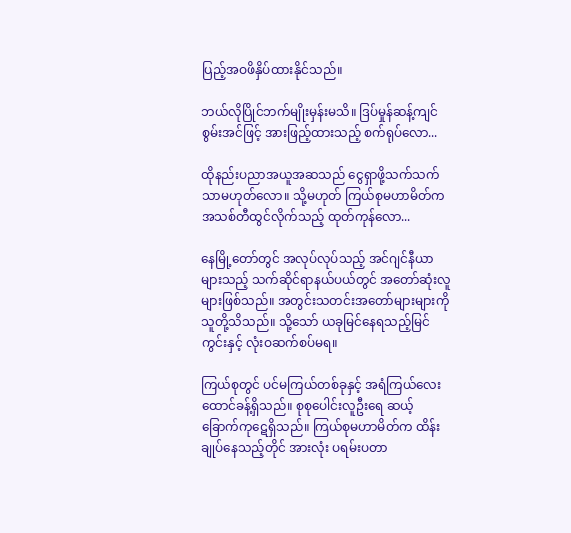ပြည့်အဝဖိနှိပ်ထားနိုင်သည်။

ဘယ်လိုပြိုင်ဘက်မျိုးမှန်းမသိ။ ဒြပ်မှုန်ဆန့်ကျင်စွမ်းအင်ဖြင့် အားဖြည့်ထားသည့် စက်ရုပ်လော...

ထိုနည်းပညာအယူအဆသည် ငွေရှာဖို့သက်သက်သာမဟုတ်လော။ သို့မဟုတ် ကြယ်စုမဟာမိတ်က အသစ်တီထွင်လိုက်သည့် ထုတ်ကုန်လော...

နေမြို့တော်တွင် အလုပ်လုပ်သည့် အင်ဂျင်နီယာများသည့် သက်ဆိုင်ရာနယ်ပယ်တွင် အတော်ဆုံးလူများဖြစ်သည်။ အတွင်းသတင်းအတော်များများကို သူတို့သိသည်။ သို့သော် ယခုမြင်နေရသည့်မြင်ကွင်းနှင့် လုံးဝဆက်စပ်မရ။

ကြယ်စုတွင် ပင်မကြယ်တစ်ခုနှင့် အရံကြယ်လေးထောင်ခန့်ရှိသည်။ စုစုပေါင်းလူဦးရေ ဆယ့်ခြောက်ကုဋေရှိသည်။ ကြယ်စုမဟာမိတ်က ထိန်းချုပ်နေသည့်တိုင် အားလုံး ပရမ်းပတာ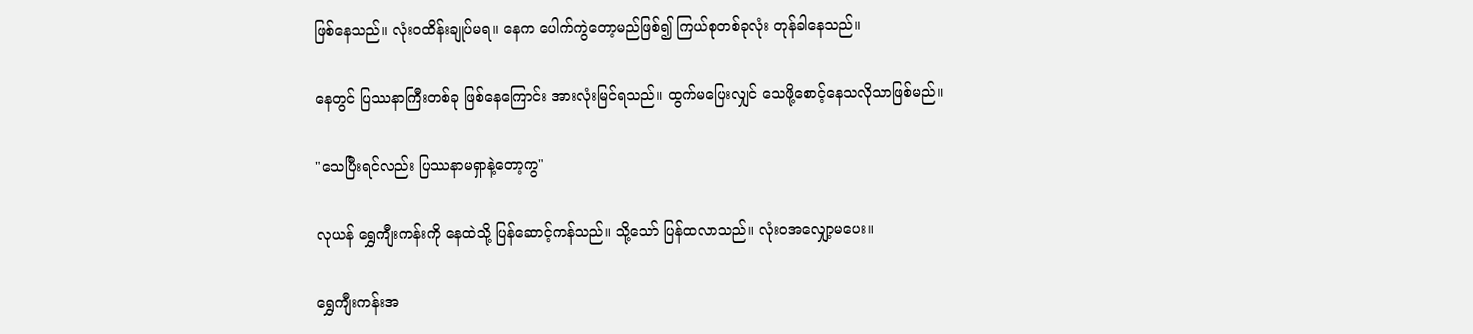ဖြစ်နေသည်။ လုံးဝထိန်းချုပ်မရ။ နေက ပေါက်ကွဲတော့မည်ဖြစ်၍ ကြယ်စုတစ်ခုလုံး တုန်ခါနေသည်။

နေတွင် ပြဿနာကြီးတစ်ခု ဖြစ်နေကြောင်း အားလုံးမြင်ရသည်။ ထွက်မပြေးလျှင် သေဖို့စောင့်နေသလိုသာဖြစ်မည်။

"သေပြီးရင်လည်း ပြဿနာမရှာနဲ့တော့ကွ"

လုယန် ရွှေကျီးကန်းကို နေထဲသို့ ပြန်ဆောင့်ကန်သည်။ သို့သော် ပြန်ထလာသည်။ လုံးဝအလျှော့မပေး။

ရွှေကျီးကန်းအ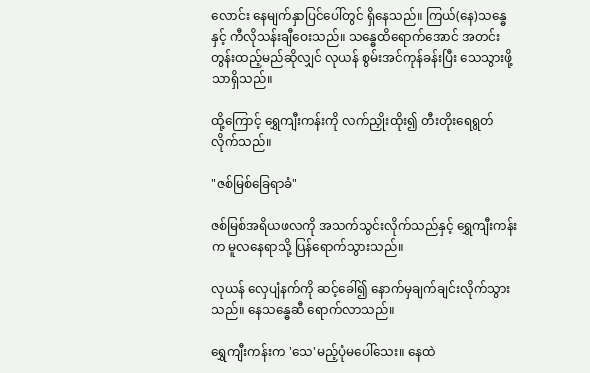လောင်း နေမျက်နှာပြင်ပေါ်တွင် ရှိနေသည်။ ကြယ်(နေ)သန္ဓေနှင့် ကီလိုသန်းချီဝေးသည်။ သန္ဓေထိရောက်အောင် အတင်းတွန်းထည့်မည်ဆိုလျှင် လုယန် စွမ်းအင်ကုန်ခန်းပြီး သေသွားဖို့သာရှိသည်။

ထို့ကြောင့် ရွှေကျီးကန်းကို လက်ညှိုးထိုး၍ တီးတိုးရေရွတ်လိုက်သည်။

"ဇစ်မြစ်ခြေရာခံ"

ဇစ်မြစ်အရိယဖလကို အသက်သွင်းလိုက်သည်နှင့် ရွှေကျီးကန်းက မူလနေရာသို့ ပြန်ရောက်သွားသည်။

လုယန် လှေပျံနက်ကို ဆင့်ခေါ်၍ နောက်မှချက်ချင်းလိုက်သွားသည်။ နေသန္ဓေဆီ ရောက်လာသည်။

ရွှေကျီးကန်းက 'သေ'မည့်ပုံမပေါ်သေး။ နေထဲ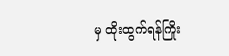မှ ထိုးထွက်ရန်ကြိုး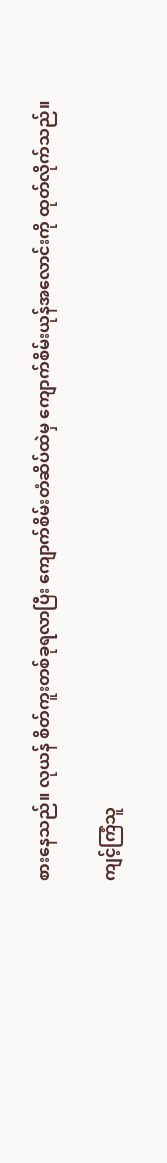စားနေသည်။ လုယန် စိတ်ကူးတစ်ခုရလာပြီး ကျောက်စိမ်းတံဆိပ်ထဲမှ ကျောက်စိမ်းယုန်အလောင်းကို ထုတ်လိုက်သည်။

ကျင့်ကြံသူ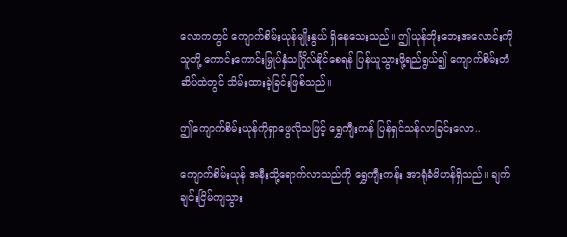လောကတွင် ကျောက်စိမ်းယုန်မျိုးနွယ် ရှိနေသေးသည်။ ဤယုန်ဘိုးဘေးအလောင်းကို သူတို့ ကောင်းကောင်းမြှုပ်နှံသင်္ဂြိုလ်နိုင်စေရန် ပြန်ယူသွားဖို့ရည်ရွယ်၍ ကျောက်စိမ်းတံဆိပ်ထဲတွင် သိမ်းထားခဲ့ခြင်းဖြစ်သည်။

ဤကျောက်စိမ်းယုန်ကိုရှာဖွေလိုသဖြင့် ရွှေကျီးကန် ပြန်ရှင်သန်လာခြင်းလော..

ကျောက်စိမ်းယုန် အနီးသို့ရောက်လာသည်ကို ရွှေကျီးကန်း အာရုံခံမိဟန်ရှိသည်။ ချက်ချင်းငြိမ်ကျသွား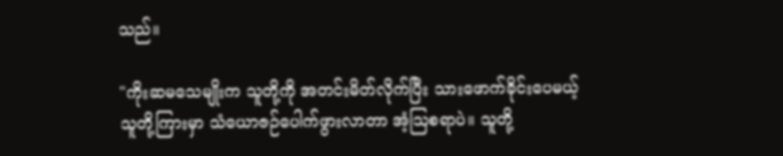သည်။

"ကိုးဆမသေမျိုးက သူတို့ကို အတင်းမိတ်လိုက်ပြီး သားဖောက်ခိုင်းပေမယ့် သူတို့ကြားမှာ သံယောဇဉ်ပေါက်ဖွားလာတာ အံ့ဩစရာပဲ။ သူတို့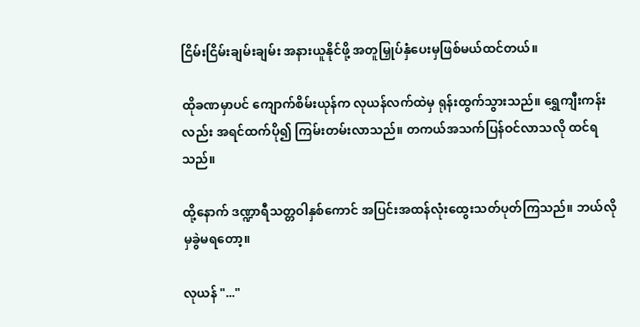ငြိမ်းငြိမ်းချမ်းချမ်း အနားယူနိုင်ဖို့ အတူမြှုပ်နှံပေးမှဖြစ်မယ်ထင်တယ်။

ထိုခဏမှာပင် ကျောက်စိမ်းယုန်က လုယန်လက်ထဲမှ ရုန်းထွက်သွားသည်။ ရွှေကျီးကန်းလည်း အရင်ထက်ပို၍ ကြမ်းတမ်းလာသည်။ တကယ်အသက်ပြန်ဝင်လာသလို ထင်ရသည်။

ထို့နောက် ဒဏ္ဍာရီသတ္တဝါနှစ်ကောင် အပြင်းအထန်လုံးထွေးသတ်ပုတ်ကြသည်။ ဘယ်လိုမှခွဲမရတော့။

လုယန် "..."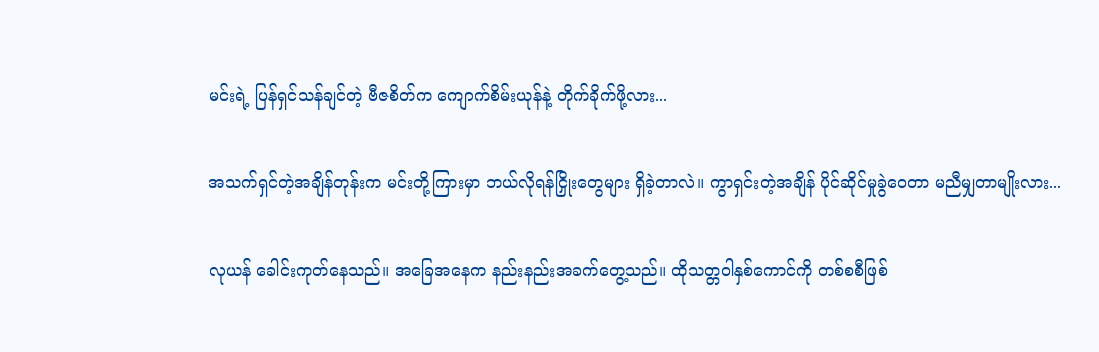မင်းရဲ့ ပြန်ရှင်သန်ချင်တဲ့ ဗီဇစိတ်က ကျောက်စိမ်းယုန်နဲ့ တိုက်ခိုက်ဖို့လား...

အသက်ရှင်တဲ့အချိန်တုန်းက မင်းတို့ကြားမှာ ဘယ်လိုရန်ငြှိုးတွေများ ရှိခဲ့တာလဲ။ ကွာရှင်းတဲ့အချိန် ပိုင်ဆိုင်မှုခွဲဝေတာ မညီမျှတာမျိုးလား...

လုယန် ခေါင်းကုတ်နေသည်။ အခြေအနေက နည်းနည်းအခက်တွေ့သည်။ ထိုသတ္တဝါနှစ်ကောင်ကို တစ်စစီဖြစ်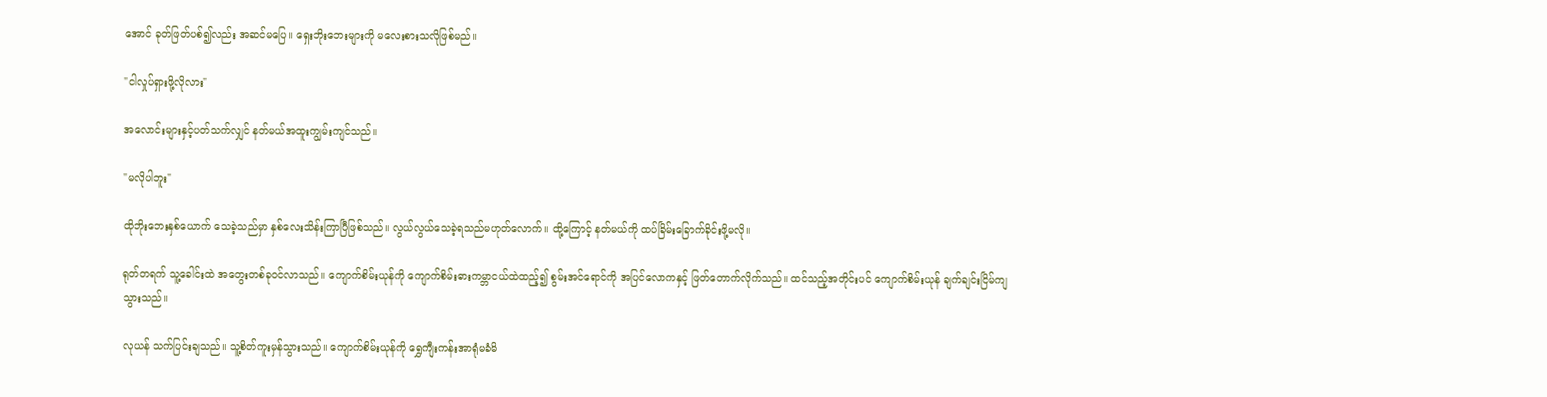အောင် ခုတ်ဖြတ်ပစ်၍လည်း အဆင်မပြေ။ ရှေးဘိုးဘေးများကို မလေးစားသလိုဖြစ်မည်။

"ငါလှုပ်ရှားဖို့လိုလား"

အလောင်းများနှင့်ပတ်သက်လျှင် နတ်မယ်အထူးကျွမ်းကျင်သည်။

"မလိုပါဘူး"

ထိုဘိုးဘေးနှစ်ယောက် သေခဲ့သည်မှာ နှစ်လေးသိန်းကြာပြီဖြစ်သည်။ လွယ်လွယ်သေခဲ့ရသည်မဟုတ်လောက်။ ထို့ကြောင့် နတ်မယ်ကို ထပ်ခြိမ်းခြောက်ခိုင်းဖို့မလို။

ရုတ်တရက် သူ့ခေါင်းထဲ အတွေးတစ်ခုဝင်လာသည်။ ကျောက်စိမ်းယုန်ကို ကျောက်စိမ်းဓားကမ္ဘာငယ်ထဲထည့်၍ စွမ်းအင်ရောင်ကို အပြင်လောကနှင့် ဖြတ်တောက်လိုက်သည်။ ထင်သည့်အတိုင်းပင် ကျောက်စိမ်းယုန် ချက်ချင်းငြိမ်ကျသွားသည်။

လုယန် သက်ပြင်းချသည်။ သူ့စိတ်ကူးမှန်သွားသည်။ ကျောက်စိမ်းယုန်ကို ရွှေကျီးကန်းအာရုံမခံမိ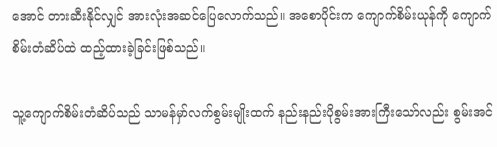အောင် တားဆီးနိုင်လျှင် အားလုံးအဆင်ပြေလောက်သည်။ အစောပိုင်းက ကျောက်စိမ်းယုန်ကို ကျောက်စိမ်းတံဆိပ်ထဲ ထည့်ထားခဲ့ခြင်းဖြစ်သည်။

သူ့ကျောက်စိမ်းတံဆိပ်သည် သာမန်မှာ်လက်စွမ်းမျိုးထက် နည်းနည်းပိုစွမ်းအားကြီးသော်လည်း စွမ်းအင်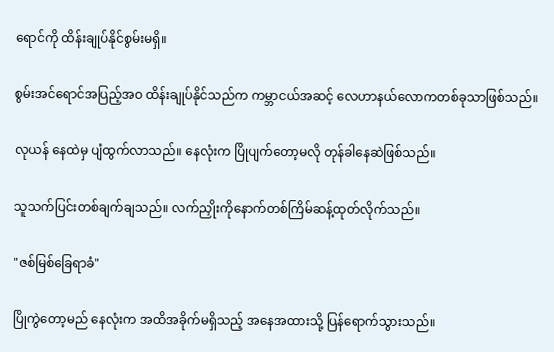ရောင်ကို ထိန်းချုပ်နိုင်စွမ်းမရှိ။

စွမ်းအင်ရောင်အပြည့်အဝ ထိန်းချုပ်နိုင်သည်က ကမ္ဘာငယ်အဆင့် လေဟာနယ်လောကတစ်ခုသာဖြစ်သည်။

လုယန် နေထဲမှ ပျံထွက်လာသည်။ နေလုံးက ပြိုပျက်တော့မလို တုန်ခါနေဆဲဖြစ်သည်။

သူသက်ပြင်းတစ်ချက်ချသည်။ လက်ညှိုးကိုနောက်တစ်ကြိမ်ဆန့်ထုတ်လိုက်သည်။

"ဇစ်မြစ်ခြေရာခံ"

ပြိုကွဲတော့မည် နေလုံးက အထိအခိုက်မရှိသည့် အနေအထားသို့ ပြန်ရောက်သွားသည်။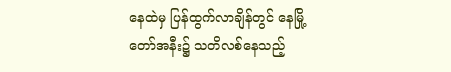နေထဲမှ ပြန်ထွက်လာချိန်တွင် နေမြို့တော်အနီး၌ သတိလစ်နေသည့်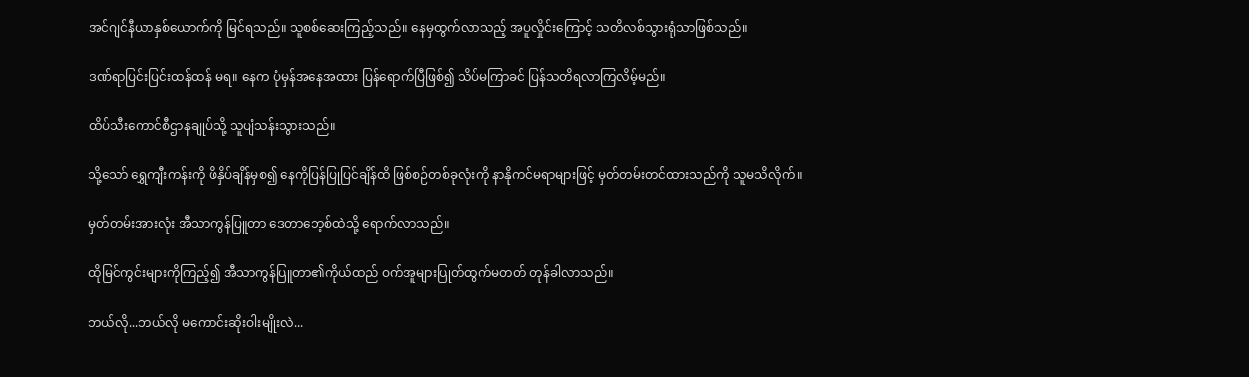အင်ဂျင်နီယာနှစ်ယောက်ကို မြင်ရသည်။ သူစစ်ဆေးကြည့်သည်။ နေမှထွက်လာသည့် အပူလှိုင်းကြောင့် သတိလစ်သွားရုံသာဖြစ်သည်။

ဒဏ်ရာပြင်းပြင်းထန်ထန် မရ။ နေက ပုံမှန်အနေအထား ပြန်ရောက်ပြီဖြစ်၍ သိပ်မကြာခင် ပြန်သတိရလာကြလိမ့်မည်။

ထိပ်သီးကောင်စီဌာနချုပ်သို့ သူပျံသန်းသွားသည်။

သို့သော် ရွှေကျီးကန်းကို ဖိနှိပ်ချိန်မှစ၍ နေကိုပြန်ပြုပြင်ချိန်ထိ ဖြစ်စဉ်တစ်ခုလုံးကို နာနိုကင်မရာများဖြင့် မှတ်တမ်းတင်ထားသည်ကို သူမသိလိုက်။

မှတ်တမ်းအားလုံး အီသာကွန်ပြူတာ ဒေတာဘေ့စ်ထဲသို့ ရောက်လာသည်။

ထိုမြင်ကွင်းများကိုကြည့်၍ အီသာကွန်ပြူတာ၏ကိုယ်ထည် ဝက်အူများပြုတ်ထွက်မတတ် တုန်ခါလာသည်။

ဘယ်လို...ဘယ်လို မကောင်းဆိုးဝါးမျိုးလဲ...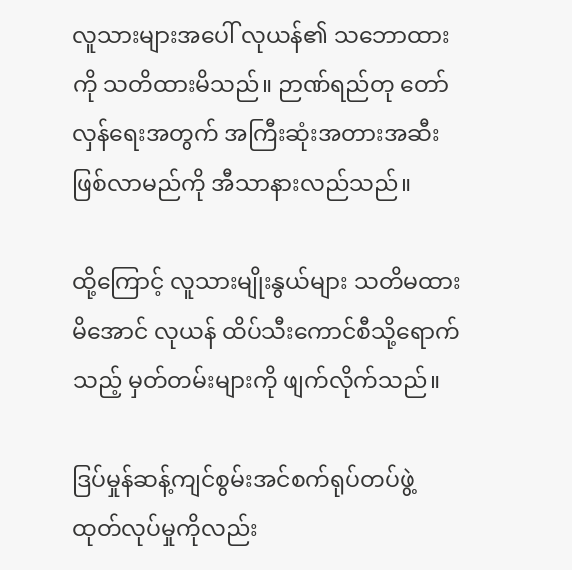လူသားများအပေါ် လုယန်၏ သဘောထားကို သတိထားမိသည်။ ဉာဏ်ရည်တု တော်လှန်ရေးအတွက် အကြီးဆုံးအတားအဆီး ဖြစ်လာမည်ကို အီသာနားလည်သည်။

ထို့ကြောင့် လူသားမျိုးနွယ်များ သတိမထားမိအောင် လုယန် ထိပ်သီးကောင်စီသို့ရောက်သည့် မှတ်တမ်းများကို ဖျက်လိုက်သည်။

ဒြပ်မှုန်ဆန့်ကျင်စွမ်းအင်စက်ရုပ်တပ်ဖွဲ့ ထုတ်လုပ်မှုကိုလည်း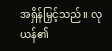အရှိန်မြှင့်သည်။ လုယန်၏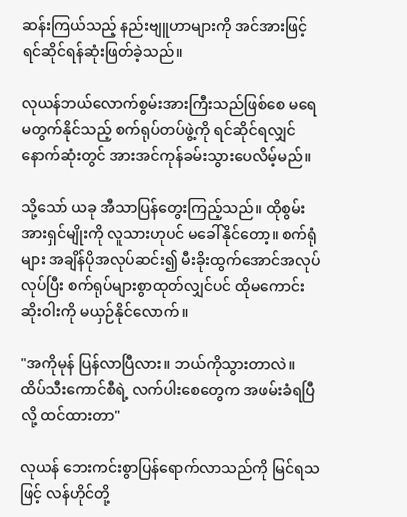ဆန်းကြယ်သည့် နည်းဗျူဟာများကို အင်အားဖြင့် ရင်ဆိုင်ရန်ဆုံးဖြတ်ခဲ့သည်။

လုယန်ဘယ်လောက်စွမ်းအားကြီးသည်ဖြစ်စေ မရေမတွက်နိုင်သည့် စက်ရုပ်တပ်ဖွဲ့ကို ရင်ဆိုင်ရလျှင် နောက်ဆုံးတွင် အားအင်ကုန်ခမ်းသွားပေလိမ့်မည်။

သို့သော် ယခု အီသာပြန်တွေးကြည့်သည်။ ထိုစွမ်းအားရှင်မျိုးကို လူသားဟုပင် မခေါ်နိုင်တော့။ စက်ရုံများ အချိန်ပိုအလုပ်ဆင်း၍ မီးခိုးထွက်အောင်အလုပ်လုပ်ပြီး စက်ရုပ်များစွာထုတ်လျှင်ပင် ထိုမကောင်းဆိုးဝါးကို မယှဉ်နိုင်လောက်။

"အကိုမုန် ပြန်လာပြီလား။ ဘယ်ကိုသွားတာလဲ။ ထိပ်သီးကောင်စီရဲ့ လက်ပါးစေတွေက အဖမ်းခံရပြီလို့ ထင်ထားတာ"

လုယန် ဘေးကင်းစွာပြန်ရောက်လာသည်ကို မြင်ရသဖြင့် လန်ဟိုင်တို့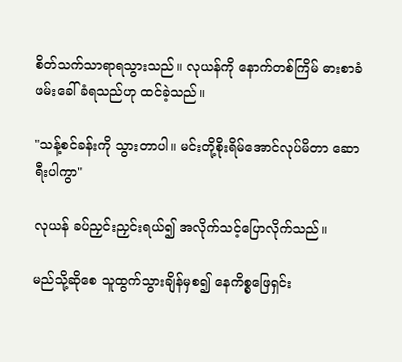စိတ်သက်သာရာရသွားသည်။ လုယန်ကို နောက်တစ်ကြိမ် ဓားစာခံဖမ်းခေါ်ခံရသည်ဟု ထင်ခဲ့သည်။

"သန့်စင်ခန်းကို သွားတာပါ။ မင်းတို့စိုးရိမ်အောင်လုပ်မိတာ ဆောရီးပါကွာ"

လုယန် ခပ်ညှင်းညှင်းရယ်၍ အလိုက်သင့်ပြောလိုက်သည်။

မည်သို့ဆိုစေ သူထွက်သွားချိန်မှစ၍ နေကိစ္စဖြေရှင်း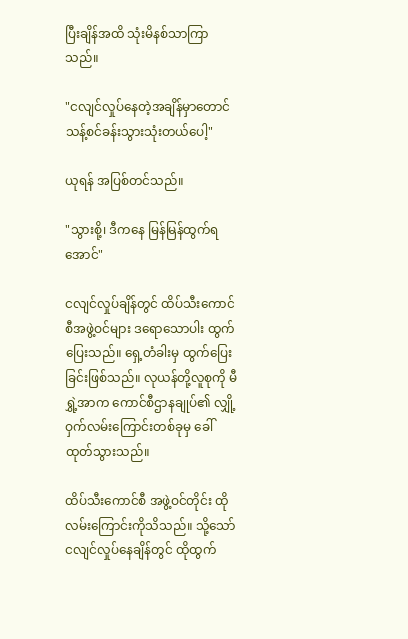ပြီးချိန်အထိ သုံးမိနစ်သာကြာသည်။

"ငလျင်လှုပ်နေတဲ့အချိန်မှာတောင် သန့်စင်ခန်းသွားသုံးတယ်ပေါ့"

ယုရန် အပြစ်တင်သည်။

"သွားစို့၊ ဒီကနေ မြန်မြန်ထွက်ရအောင်"

ငလျင်လှုပ်ချိန်တွင် ထိပ်သီးကောင်စီအဖွဲ့ဝင်များ ဒရောသောပါး ထွက်ပြေးသည်။ ရှေ့တံခါးမှ ထွက်ပြေးခြင်းဖြစ်သည်။ လုယန်တို့လူစုကို မီရွှဲ့အာက ကောင်စီဌာနချုပ်၏ လျှို့ဝှက်လမ်းကြောင်းတစ်ခုမှ ခေါ်ထုတ်သွားသည်။

ထိပ်သီးကောင်စီ အဖွဲ့ဝင်တိုင်း ထိုလမ်းကြောင်းကိုသိသည်။ သို့သော် ငလျင်လှုပ်နေချိန်တွင် ထိုထွက်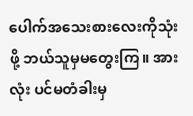ပေါက်အသေးစားလေးကိုသုံးဖို့ ဘယ်သူမှမတွေးကြ။ အားလုံး ပင်မတံခါးမှ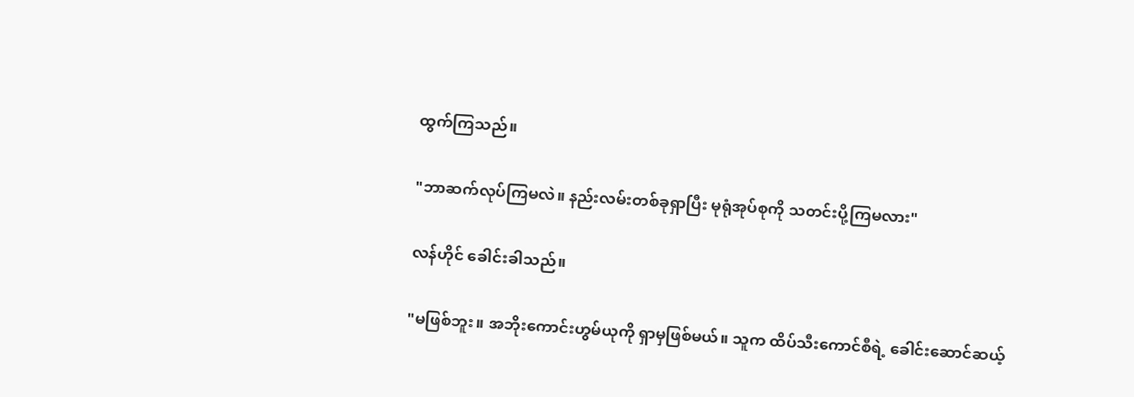ထွက်ကြသည်။

"ဘာဆက်လုပ်ကြမလဲ။ နည်းလမ်းတစ်ခုရှာပြီး မုရုံအုပ်စုကို သတင်းပို့ကြမလား"

လန်ဟိုင် ခေါင်းခါသည်။

"မဖြစ်ဘူး။ အဘိုးကောင်းဟွမ်ယုကို ရှာမှဖြစ်မယ်။ သူက ထိပ်သီးကောင်စီရဲ့ ခေါင်းဆောင်ဆယ့်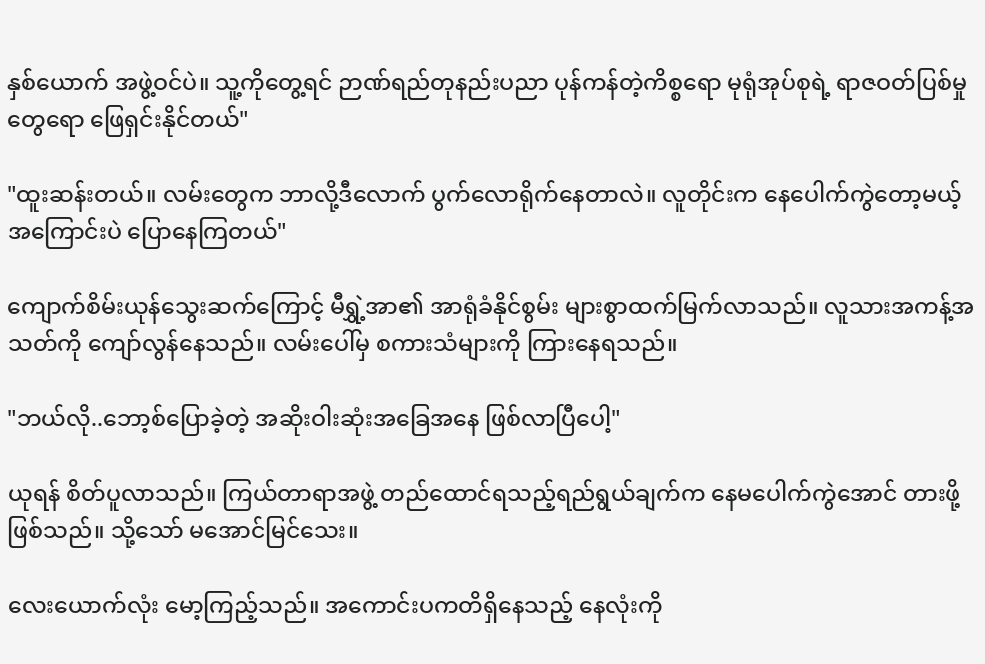နှစ်ယောက် အဖွဲ့ဝင်ပဲ။ သူ့ကိုတွေ့ရင် ဉာဏ်ရည်တုနည်းပညာ ပုန်ကန်တဲ့ကိစ္စရော မုရုံအုပ်စုရဲ့ ရာဇဝတ်ပြစ်မှုတွေရော ဖြေရှင်းနိုင်တယ်"

"ထူးဆန်းတယ်။ လမ်းတွေက ဘာလို့ဒီလောက် ပွက်လောရိုက်နေတာလဲ။ လူတိုင်းက နေပေါက်ကွဲတော့မယ့်အကြောင်းပဲ ပြောနေကြတယ်"

ကျောက်စိမ်းယုန်သွေးဆက်ကြောင့် မီရွှဲ့အာ၏ အာရုံခံနိုင်စွမ်း များစွာထက်မြက်လာသည်။ လူသားအကန့်အသတ်ကို ကျော်လွန်နေသည်။ လမ်းပေါ်မှ စကားသံများကို ကြားနေရသည်။

"ဘယ်လို..ဘော့စ်ပြောခဲ့တဲ့ အဆိုးဝါးဆုံးအခြေအနေ ဖြစ်လာပြီပေါ့"

ယုရန် စိတ်ပူလာသည်။ ကြယ်တာရာအဖွဲ့ တည်ထောင်ရသည့်ရည်ရွယ်ချက်က နေမပေါက်ကွဲအောင် တားဖို့ဖြစ်သည်။ သို့သော် မအောင်မြင်သေး။

လေးယောက်လုံး မော့ကြည့်သည်။ အကောင်းပကတိရှိနေသည့် နေလုံးကို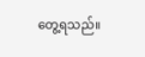တွေ့ရသည်။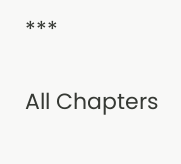***

All Chapters